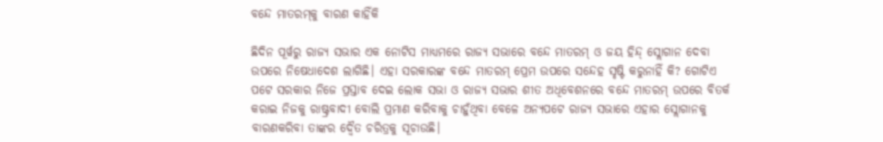ବନ୍ଦେ ମାତରମ୍‌କୁ ବାରଣ କାହିଁକି

ଛିଦିନ ପୂର୍ୱରୁ ରାଜ୍ୟ ସଭାର ଏକ ନୋଟିସ ମାଧ୍ୟମରେ ରାଜ୍ୟ ସଭାରେ ବନ୍ଦେ ମାତରମ୍‌ ଓ ଜୟ ହିନ୍ଦ୍‌ ସ୍ଲୋଗାନ ଦେବା ଉପରେ ନିଷେଧାଦେଶ ଲାଗିଛି। ଏହା ସରକାରଙ୍କ ବନ୍ଦେ ମାତରମ୍‌ ପ୍ରେମ ଉପରେ ସନ୍ଦେହ ସୃଷ୍ଟି କରୁନାହିଁ କି? ଗୋଟିଏ ପଟେ ସରକାର ନିଜେ ପ୍ରସ୍ତାବ ଦେଇ ଲୋକ ସଭା ଓ ରାଜ୍ୟ ସଭାର ଶୀତ ଅଧିବେଶନରେ ବନ୍ଦେ ମାତରମ୍‌ ଉପରେ ବିତର୍କ କରାଇ ନିଜକୁ ରାଷ୍ଟ୍ରବାଦୀ ବୋଲି ପ୍ରମାଣ କରିବାକୁ ଚାହୁଁଥିବା ବେଳେ ଅନ୍ୟପଟେ ରାଜ୍ୟ ସଭାରେ ଏହାର ସ୍ଲୋଗାନକୁ ବାରଣକରିବା ତାଙ୍କର ଦ୍ୱୈତ ଚରିତ୍ରକୁ ସୂଚାଉଛି।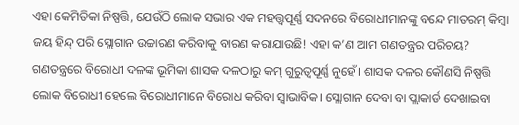ଏହା କେମିତିକା ନିଷ୍ପତ୍ତି, ଯେଉଁଠି ଲୋକ ସଭାର ଏକ ମହତ୍ତ୍ୱପୂର୍ଣ୍ଣ ସଦନରେ ବିରୋଧୀମାନଙ୍କୁ ବନ୍ଦେ ମାତରମ୍‌ କିମ୍ୱା ଜୟ ହିନ୍ଦ୍‌ ପରି ସ୍ଲୋଗାନ ଉଚ୍ଚାରଣ କରିବାକୁ ବାରଣ କରାଯାଉଛି! ଏହା କ’ଣ ଆମ ଗଣତନ୍ତ୍ରର ପରିଚୟ? ଗଣତନ୍ତ୍ରରେ ବିରୋଧୀ ଦଳଙ୍କ ଭୂମିକା ଶାସକ ଦଳଠାରୁ କମ୍‌ ଗୁରୁତ୍ୱପୂର୍ଣ୍ଣ ନୁହେଁ। ଶାସକ ଦଳର କୌଣସି ନିଷ୍ପତ୍ତି ଲୋକ ବିରୋଧୀ ହେଲେ ବିରୋଧୀମାନେ ବିରୋଧ କରିବା ସ୍ୱାଭାବିକ। ସ୍ଲୋଗାନ ଦେବା ବା ପ୍ଲାକାର୍ଡ ଦେଖାଇବା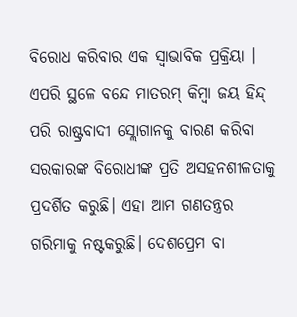ବିରୋଧ କରିବାର ଏକ ସ୍ୱାଭାବିକ ପ୍ରକ୍ରିୟା । ଏପରି ସ୍ଥଳେ ବନ୍ଦେ ମାତରମ୍‌ କିମ୍ୱା ଜୟ ହିନ୍ଦ୍‌ ପରି ରାଷ୍ଟ୍ରବାଦୀ ସ୍ଲୋଗାନକୁ ବାରଣ କରିବା ସରକାରଙ୍କ ବିରୋଧୀଙ୍କ ପ୍ରତି ଅସହନଶୀଳତାକୁ ପ୍ରଦର୍ଶିତ କରୁଛି। ଏହା ଆମ ଗଣତନ୍ତ୍ରର ଗରିମାକୁ ନଷ୍ଟକରୁଛି। ଦେଶପ୍ରେମ ବା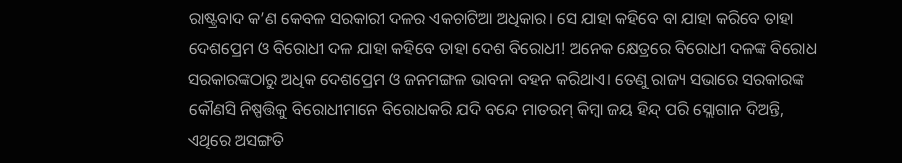ରାଷ୍ଟ୍ରବାଦ କ’ଣ କେବଳ ସରକାରୀ ଦଳର ଏକଚାଟିଆ ଅଧିକାର। ସେ ଯାହା କହିବେ ବା ଯାହା କରିବେ ତାହା ଦେଶପ୍ରେମ ଓ ବିରୋଧୀ ଦଳ ଯାହା କହିବେ ତାହା ଦେଶ ବିରୋଧୀ! ଅନେକ କ୍ଷେତ୍ରରେ ବିରୋଧୀ ଦଳଙ୍କ ବିରୋଧ ସରକାରଙ୍କଠାରୁ ଅଧିକ ଦେଶପ୍ରେମ ଓ ଜନମଙ୍ଗଳ ଭାବନା ବହନ କରିଥାଏ। ତେଣୁ ରାଜ୍ୟ ସଭାରେ ସରକାରଙ୍କ କୌଣସି ନିଷ୍ପତ୍ତିକୁ ବିରୋଧୀମାନେ ବିରୋଧକରି ଯଦି ବନ୍ଦେ ମାତରମ୍‌ କିମ୍ୱା ଜୟ ହିନ୍ଦ୍‌ ପରି ସ୍ଲୋଗାନ ଦିଅନ୍ତି, ଏଥିରେ ଅସଙ୍ଗତି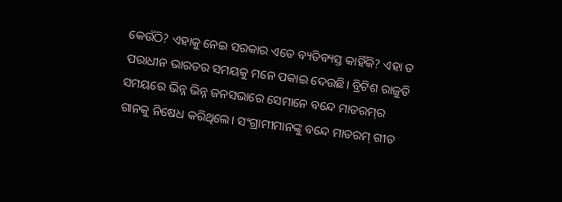କେଉଁଠି? ଏହାକୁ ନେଇ ସରକାର ଏତେ ବ୍ୟତିବ୍ୟସ୍ତ କାହିଁକି? ଏହା ତ ପରାଧୀନ ଭାରତର ସମୟକୁ ମନେ ପକାଇ ଦେଉଛି। ବ୍ରିଟିଶ ରାଜୁତି ସମୟରେ ଭିନ୍ନ ଭିନ୍ନ ଜନସଭାରେ ସେମାନେ ବନ୍ଦେ ମାତରମ୍‌ର ଗାନକୁ ନିଷେଧ କରିଥିଲେ। ସଂଗ୍ରାମୀମାନଙ୍କୁ ବନ୍ଦେ ମାତରମ୍‌ ଗୀତ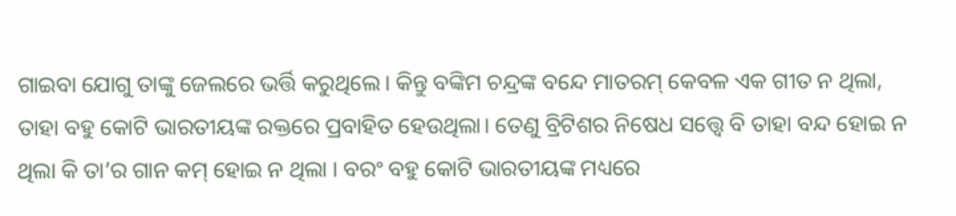ଗାଇବା ଯୋଗୁ ତାଙ୍କୁ ଜେଲରେ ଭର୍ତ୍ତି କରୁଥିଲେ। କିନ୍ତୁ ବଙ୍କିମ ଚନ୍ଦ୍ରଙ୍କ ବନ୍ଦେ ମାତରମ୍‌ କେବଳ ଏକ ଗୀତ ନ ଥିଲା, ତାହା ବହୁ କୋଟି ଭାରତୀୟଙ୍କ ରକ୍ତରେ ପ୍ରବାହିତ ହେଉଥିଲା। ତେଣୁ ବ୍ରିଟିଶର ନିଷେଧ ସତ୍ତ୍ୱେ ବି ତାହା ବନ୍ଦ ହୋଇ ନ ଥିଲା କି ତା’ର ଗାନ କମ୍‌ ହୋଇ ନ ଥିଲା । ବରଂ ବହୁ କୋଟି ଭାରତୀୟଙ୍କ ମଧ୍ୟରେ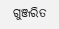ଗୁଞ୍ଜରିତ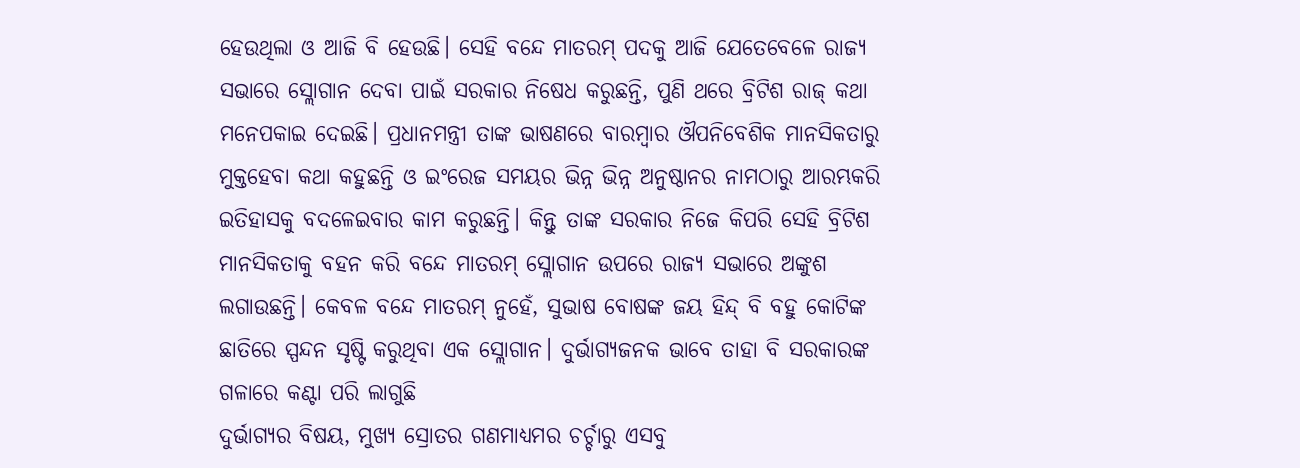ହେଉଥିଲା ଓ ଆଜି ବି ହେଉଛି। ସେହି ବନ୍ଦେ ମାତରମ୍‌ ପଦକୁ ଆଜି ଯେତେବେଳେ ରାଜ୍ୟ ସଭାରେ ସ୍ଲୋଗାନ ଦେବା ପାଇଁ ସରକାର ନିଷେଧ କରୁଛନ୍ତି, ପୁଣି ଥରେ ବ୍ରିଟିଶ ରାଜ୍‌ କଥା ମନେପକାଇ ଦେଇଛି। ପ୍ରଧାନମନ୍ତ୍ରୀ ତାଙ୍କ ଭାଷଣରେ ବାରମ୍ୱାର ଔପନିବେଶିକ ମାନସିକତାରୁ ମୁକ୍ତହେବା କଥା କହୁଛନ୍ତି ଓ ଇଂରେଜ ସମୟର ଭିନ୍ନ ଭିନ୍ନ ଅନୁଷ୍ଠାନର ନାମଠାରୁ ଆରମ୍ଭକରି ଇତିହାସକୁ ବଦଳେଇବାର କାମ କରୁଛନ୍ତି। କିନ୍ତୁ ତାଙ୍କ ସରକାର ନିଜେ କିପରି ସେହି ବ୍ରିଟିଶ ମାନସିକତାକୁ ବହନ କରି ବନ୍ଦେ ମାତରମ୍‌ ସ୍ଲୋଗାନ ଉପରେ ରାଜ୍ୟ ସଭାରେ ଅଙ୍କୁଶ ଲଗାଉଛନ୍ତି। କେବଳ ବନ୍ଦେ ମାତରମ୍‌ ନୁହେଁ, ସୁଭାଷ ବୋଷଙ୍କ ଜୟ ହିନ୍ଦ୍‌ ବି ବହୁ କୋଟିଙ୍କ ଛାତିରେ ସ୍ପନ୍ଦନ ସୃଷ୍ଟି କରୁଥିବା ଏକ ସ୍ଲୋଗାନ। ଦୁର୍ଭାଗ୍ୟଜନକ ଭାବେ ତାହା ବି ସରକାରଙ୍କ ଗଳାରେ କଣ୍ଟା ପରି ଲାଗୁଛି
ଦୁର୍ଭାଗ୍ୟର ବିଷୟ, ମୁଖ୍ୟ ସ୍ରୋତର ଗଣମାଧ୍ୟମର ଚର୍ଚ୍ଚାରୁ ଏସବୁ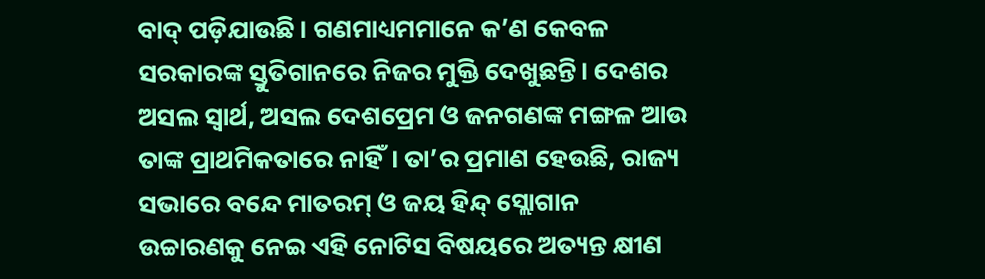ବାଦ୍‌ ପଡ଼ିଯାଉଛି। ଗଣମାଧ୍ୟମମାନେ କ’ଣ କେବଳ ସରକାରଙ୍କ ସ୍ତୁତିଗାନରେ ନିଜର ମୁକ୍ତି ଦେଖୁଛନ୍ତି। ଦେଶର ଅସଲ ସ୍ୱାର୍ଥ, ଅସଲ ଦେଶପ୍ରେମ ଓ ଜନଗଣଙ୍କ ମଙ୍ଗଳ ଆଉ ତାଙ୍କ ପ୍ରାଥମିକତାରେ ନାହିଁ। ତା’ର ପ୍ରମାଣ ହେଉଛି, ରାଜ୍ୟ ସଭାରେ ବନ୍ଦେ ମାତରମ୍‌ ଓ ଜୟ ହିନ୍ଦ୍‌ ସ୍ଲୋଗାନ ଉଚ୍ଚାରଣକୁ ନେଇ ଏହି ନୋଟିସ ବିଷୟରେ ଅତ୍ୟନ୍ତ କ୍ଷୀଣ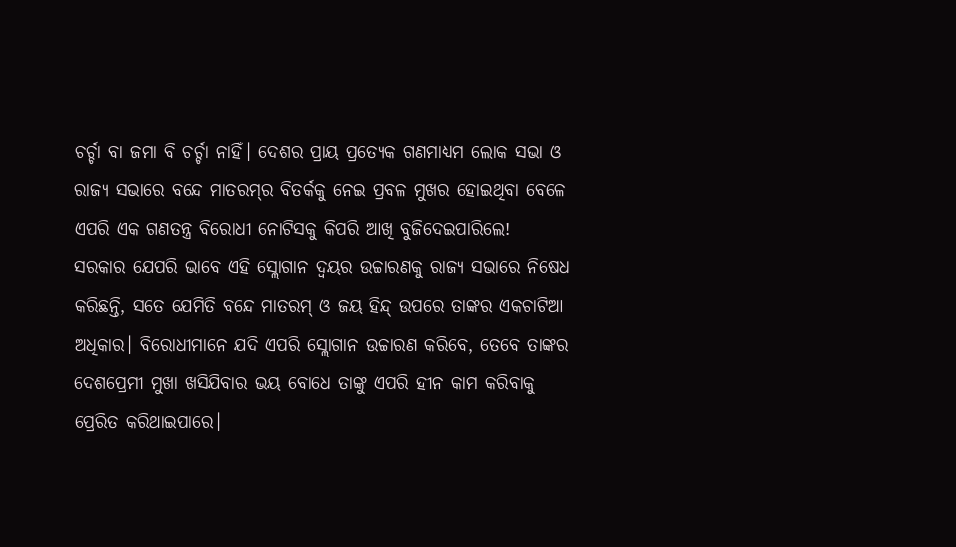ଚର୍ଚ୍ଚା ବା ଜମା ବି ଚର୍ଚ୍ଚା ନାହିଁ। ଦେଶର ପ୍ରାୟ ପ୍ରତ୍ୟେକ ଗଣମାଧ୍ୟମ ଲୋକ ସଭା ଓ ରାଜ୍ୟ ସଭାରେ ବନ୍ଦେ ମାତରମ୍‌ର ବିତର୍କକୁ ନେଇ ପ୍ରବଳ ମୁଖର ହୋଇଥିବା ବେଳେ ଏପରି ଏକ ଗଣତନ୍ତ୍ର ବିରୋଧୀ ନୋଟିସକୁ କିପରି ଆଖି ବୁଜିଦେଇପାରିଲେ!
ସରକାର ଯେପରି ଭାବେ ଏହି ସ୍ଲୋଗାନ ଦ୍ୱୟର ଉଚ୍ଚାରଣକୁ ରାଜ୍ୟ ସଭାରେ ନିଷେଧ କରିଛନ୍ତି, ସତେ ଯେମିତି ବନ୍ଦେ ମାତରମ୍‌ ଓ ଜୟ ହିନ୍ଦ୍‌ ଉପରେ ତାଙ୍କର ଏକଚାଟିଆ ଅଧିକାର। ବିରୋଧୀମାନେ ଯଦି ଏପରି ସ୍ଲୋଗାନ ଉଚ୍ଚାରଣ କରିବେ, ତେବେ ତାଙ୍କର ଦେଶପ୍ରେମୀ ମୁଖା ଖସିଯିବାର ଭୟ ବୋଧେ ତାଙ୍କୁ ଏପରି ହୀନ କାମ କରିବାକୁ ପ୍ରେରିତ କରିଥାଇପାରେ।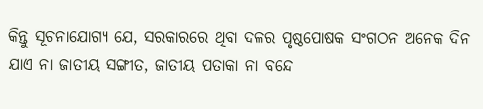କିନ୍ତୁ ସୂଚନାଯୋଗ୍ୟ ଯେ, ସରକାରରେ ଥିବା ଦଳର ପୃଷ୍ଠପୋଷକ ସଂଗଠନ ଅନେକ ଦିନ ଯାଏ ନା ଜାତୀୟ ସଙ୍ଗୀତ, ଜାତୀୟ ପତାକା ନା ବନ୍ଦେ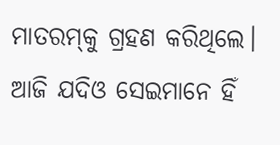ମାତରମ୍‌କୁ ଗ୍ରହଣ କରିଥିଲେ। ଆଜି ଯଦିଓ ସେଇମାନେ ହିଁ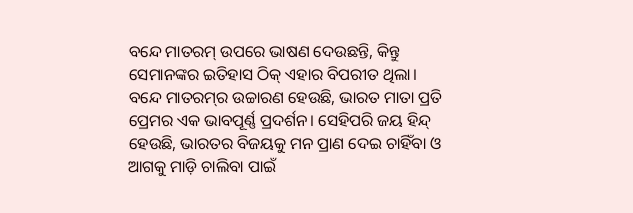ବନ୍ଦେ ମାତରମ୍‌ ଉପରେ ଭାଷଣ ଦେଉଛନ୍ତି, କିନ୍ତୁ ସେମାନଙ୍କର ଇତିହାସ ଠିକ୍‌ ଏହାର ବିପରୀତ ଥିଲା।
ବନ୍ଦେ ମାତରମ୍‌ର ଉଚ୍ଚାରଣ ହେଉଛି, ଭାରତ ମାତା ପ୍ରତି ପ୍ରେମର ଏକ ଭାବପୂର୍ଣ୍ଣ ପ୍ରଦର୍ଶନ। ସେହିପରି ଜୟ ହିନ୍ଦ୍‌ ହେଉଛି, ଭାରତର ବିଜୟକୁ ମନ ପ୍ରାଣ ଦେଇ ଚାହିଁବା ଓ ଆଗକୁ ମାଡ଼ି ଚାଲିବା ପାଇଁ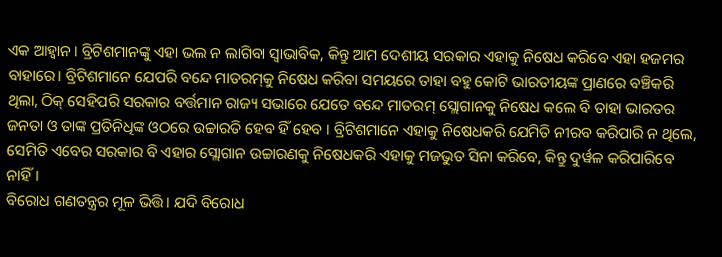ଏକ ଆହ୍ୱାନ। ବ୍ରିଟିଶମାନଙ୍କୁ ଏହା ଭଲ ନ ଲାଗିବା ସ୍ୱାଭାବିକ, କିନ୍ତୁ ଆମ ଦେଶୀୟ ସରକାର ଏହାକୁ ନିଷେଧ କରିବେ ଏହା ହଜମର ବାହାରେ। ବ୍ରିଟିଶମାନେ ଯେପରି ବନ୍ଦେ ମାତରମ୍‌କୁ ନିଷେଧ କରିବା ସମୟରେ ତାହା ବହୁ କୋଟି ଭାରତୀୟଙ୍କ ପ୍ରାଣରେ ବଞ୍ଚିକରି ଥିଲା, ଠିକ୍‌ ସେହିପରି ସରକାର ବର୍ତ୍ତମାନ ରାଜ୍ୟ ସଭାରେ ଯେତେ ବନ୍ଦେ ମାତରମ୍‌ ସ୍ଲୋଗାନକୁ ନିଷେଧ କଲେ ବି ତାହା ଭାରତର ଜନତା ଓ ତାଙ୍କ ପ୍ରତିନିଧିଙ୍କ ଓଠରେ ଉଚ୍ଚାରତି ହେବ ହିଁ ହେବ । ବ୍ରିଟିଶମାନେ ଏହାକୁ ନିଷେଧକରି ଯେମିତି ନୀରବ କରିପାରି ନ ଥିଲେ, ସେମିତି ଏବେର ସରକାର ବି ଏହାର ସ୍ଲୋଗାନ ଉଚ୍ଚାରଣକୁ ନିଷେଧକରି ଏହାକୁ ମଜଭୁତ ସିନା କରିବେ, କିନ୍ତୁ ଦୁର୍ୱଳ କରିପାରିବେ ନାହିଁ।
ବିରୋଧ ଗଣତନ୍ତ୍ରର ମୂଳ ଭିତ୍ତି। ଯଦି ବିରୋଧ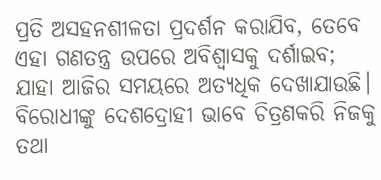ପ୍ରତି ଅସହନଶୀଳତା ପ୍ରଦର୍ଶନ କରାଯିବ, ତେବେ ଏହା ଗଣତନ୍ତ୍ର ଉପରେ ଅବିଶ୍ୱାସକୁ ଦର୍ଶାଇବ; ଯାହା ଆଜିର ସମୟରେ ଅତ୍ୟଧିକ ଦେଖାଯାଉଛି। ବିରୋଧୀଙ୍କୁ ଦେଶଦ୍ରୋହୀ ଭାବେ ଚିତ୍ରଣକରି ନିଜକୁ ତଥା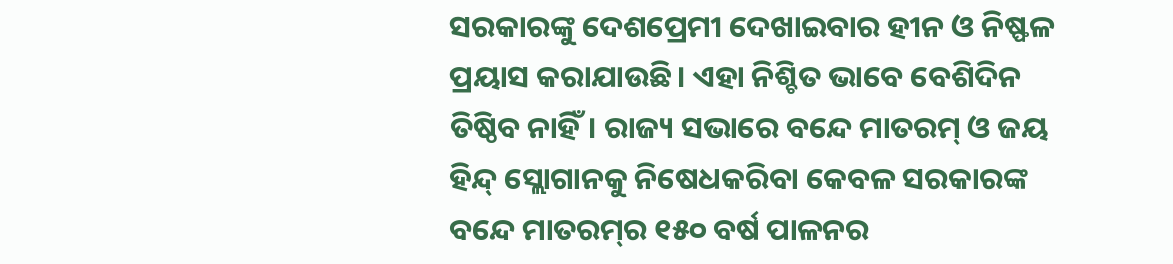ସରକାରଙ୍କୁ ଦେଶପ୍ରେମୀ ଦେଖାଇବାର ହୀନ ଓ ନିଷ୍ଫଳ ପ୍ରୟାସ କରାଯାଉଛି। ଏହା ନିଶ୍ଚିତ ଭାବେ ବେଶିଦିନ ତିଷ୍ଠିବ ନାହିଁ। ରାଜ୍ୟ ସଭାରେ ବନ୍ଦେ ମାତରମ୍‌ ଓ ଜୟ ହିନ୍ଦ୍‌ ସ୍ଲୋଗାନକୁ ନିଷେଧକରିବା କେବଳ ସରକାରଙ୍କ ବନ୍ଦେ ମାତରମ୍‌ର ୧୫୦ ବର୍ଷ ପାଳନର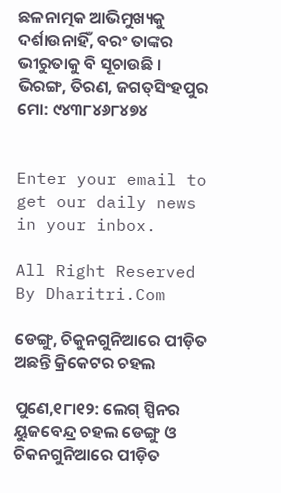ଛଳନାତ୍ମକ ଆଭିମୁଖ୍ୟକୁ ଦର୍ଶାଉନାହିଁ, ବରଂ ତାଙ୍କର ଭୀରୁତାକୁ ବି ସୂଚାଉଛି ।
ଭିରଙ୍ଗ, ତିରଣ, ଜଗତ୍‌ସିଂହପୁର
ମୋ: ୯୪୩୮୪୬୮୪୭୪


Enter your email to get our daily news in your inbox.

All Right Reserved By Dharitri.Com

ଡେଙ୍ଗୁ, ଚିକୁନଗୁନିଆରେ ପୀଡ଼ିତ ଅଛନ୍ତି କ୍ରିକେଟର ଚହଲ

ପୁଣେ,୧୮ା୧୨: ଲେଗ୍‌ ସ୍ପିନର ୟୁଜବେନ୍ଦ୍ର ଚହଲ ଡେଙ୍ଗୁ ଓ ଚିକନଗୁନିଆରେ ପୀଡ଼ିତ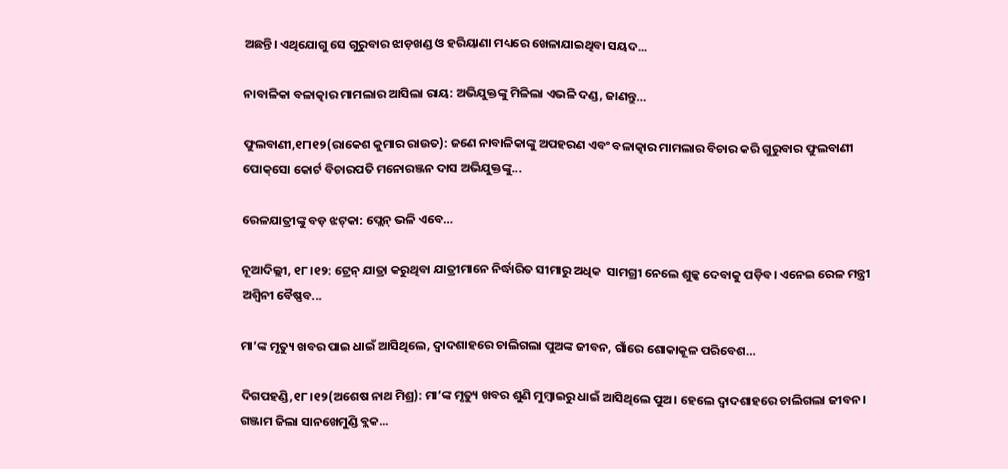ଅଛନ୍ତି। ଏଥିଯୋଗୁ ସେ ଗୁରୁବାର ଝାଡ଼ଖଣ୍ଡ ଓ ହରିୟାଣା ମଧ୍ୟରେ ଖେଳାଯାଇଥିବା ସୟଦ...

ନାବାଳିକା ବଳାତ୍କାର ମାମଲାର ଆସିଲା ରାୟ: ଅଭିଯୁକ୍ତଙ୍କୁ ମିଳିଲା ଏଭଳି ଦଣ୍ଡ, ଜାଣନ୍ତୁ…

ଫୁଲବାଣୀ,୧୮ା୧୨(ରାକେଶ କୁମାର ରାଉତ): ଜଣେ ନାବାଳିକାଙ୍କୁ ଅପହରଣ ଏବଂ ବଳାତ୍କାର ମାମଲାର ବିଚାର କରି ଗୁରୁବାର ଫୁଲବାଣୀ ପୋକ୍‌ସୋ କୋର୍ଟ ବିଚାରପତି ମନୋରଞ୍ଜନ ଦାସ ଅଭିଯୁକ୍ତଙ୍କୁ...

ରେଳଯାତ୍ରୀଙ୍କୁ ବଡ଼ ଝଟ୍‌କା: ପ୍ଲେନ୍‌ ଭଳି ଏବେ…

ନୂଆଦିଲ୍ଲୀ, ୧୮।୧୨: ଟ୍ରେନ୍‌ ଯାତ୍ରା କରୁଥିବା ଯାତ୍ରୀମାନେ ନିର୍ଦ୍ଧାରିତ ସୀମାରୁ ଅଧିକ  ସାମଗ୍ରୀ ନେଲେ ଶୁଳ୍କ ଦେବାକୁ ପଡ଼ିବ। ଏନେଇ ରେଳ ମନ୍ତ୍ରୀ ଅଶ୍ୱିନୀ ବୈଷ୍ଣବ...

ମା’ଙ୍କ ମୃତ୍ୟୁ ଖବର ପାଇ ଧାଇଁ ଆସିଥିଲେ, ଦ୍ୱାଦଶାହରେ ଚାଲିଗଲା ପୁଅଙ୍କ ଜୀବନ, ଗାଁରେ ଶୋକାକୂଳ ପରିବେଶ…

ଦିଗପହଣ୍ଡି,୧୮।୧୨(ଅଶେଷ ନାଥ ମିଶ୍ର): ମା’ଙ୍କ ମୃତ୍ୟୁ ଖବର ଶୁଣି ମୁମ୍ବାଇରୁ ଧାଇଁ ଆସିଥିଲେ ପୁଅ। ହେଲେ ଦ୍ୱାଦଶାହରେ ଚାଲିଗଲା ଜୀବନ।  ଗଞ୍ଜାମ ଜିଲା ସାନଖେମୁଣ୍ଡି ବ୍ଲକ...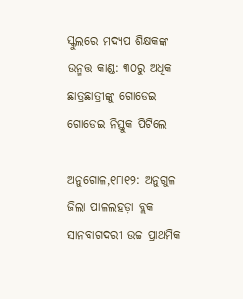ସ୍କୁଲରେ ମଦ୍ୟପ ଶିକ୍ଷକଙ୍କ ଉନ୍ମତ୍ତ କାଣ୍ଡ: ୩୦ରୁ ଅଧିକ ଛାତ୍ରଛାତ୍ରୀଙ୍କୁ ଗୋଡେଇ ଗୋଡେଇ ନିସ୍ତୁକ ପିଟିଲେ

ଅନୁଗୋଳ,୧୮ା୧୨: ଅନୁଗୁଳ ଜିଲା ପାଳଲହଡ଼ା ବ୍ଲକ ସାନବାଗଦରୀ ଉଚ୍ଚ ପ୍ରାଥମିକ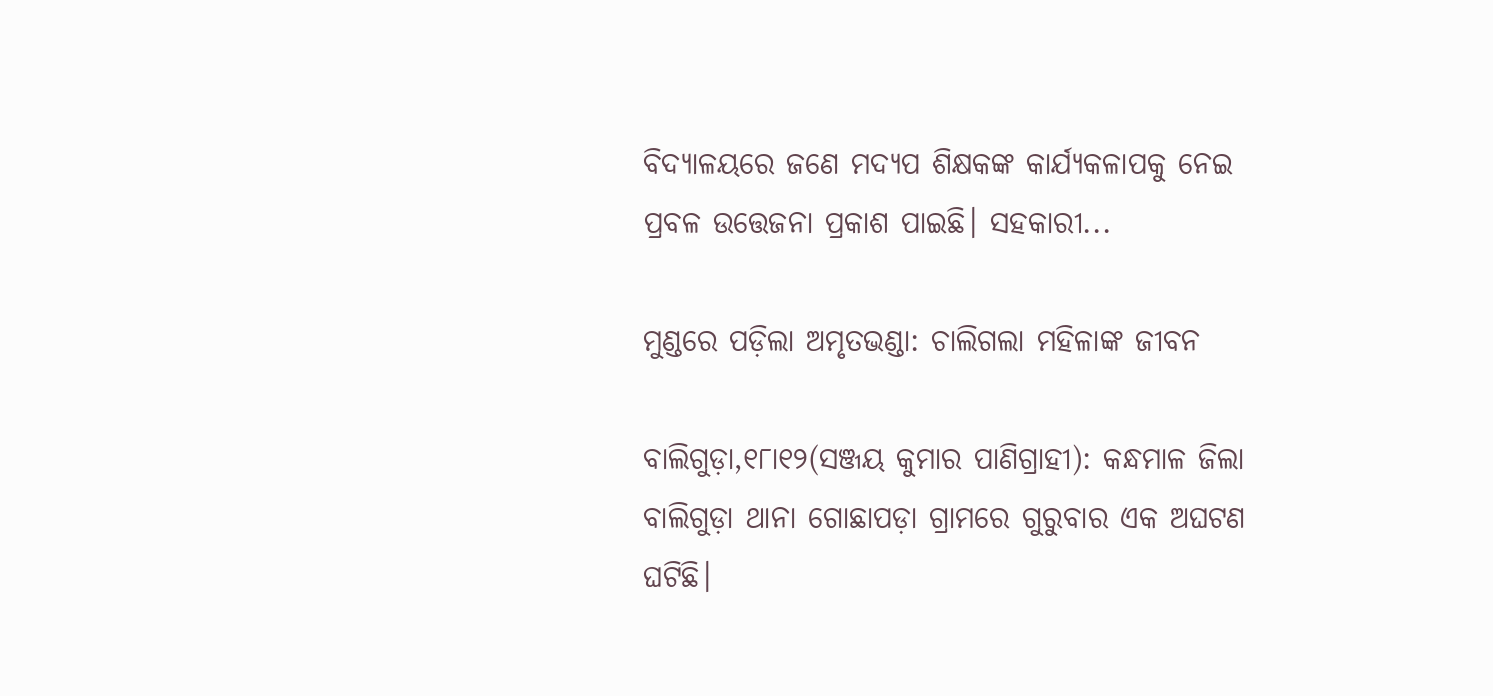ବିଦ୍ୟାଳୟରେ ଜଣେ ମଦ୍ୟପ ଶିକ୍ଷକଙ୍କ କାର୍ଯ୍ୟକଳାପକୁ ନେଇ ପ୍ରବଳ ଉତ୍ତେଜନା ପ୍ରକାଶ ପାଇଛି। ସହକାରୀ...

ମୁଣ୍ଡରେ ପଡ଼ିଲା ଅମୃତଭଣ୍ଡା: ଚାଲିଗଲା ମହିଳାଙ୍କ ଜୀବନ

ବାଲିଗୁଡ଼ା,୧୮ା୧୨(ସଞ୍ଜୟ କୁମାର ପାଣିଗ୍ରାହୀ): କନ୍ଧମାଳ ଜିଲା ବାଲିଗୁଡ଼ା ଥାନା ଗୋଛାପଡ଼ା ଗ୍ରାମରେ ଗୁରୁବାର ଏକ ଅଘଟଣ ଘଟିଛି।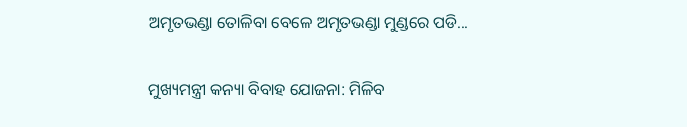ଅମୃତଭଣ୍ଡା ତୋଳିବା ବେଳେ ଅମୃତଭଣ୍ଡା ମୁଣ୍ଡରେ ପଡି...

ମୁଖ୍ୟମନ୍ତ୍ରୀ କନ୍ୟା ବିବାହ ଯୋଜନା: ମିଳିବ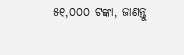୫୧,୦୦୦ ଟଙ୍କା, ଜାଣନ୍ତୁ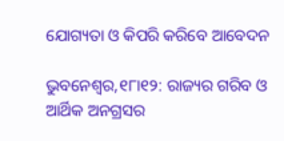ଯୋଗ୍ୟତା ଓ କିପରି କରିବେ ଆବେଦନ

ଭୁବନେଶ୍ୱର,୧୮ା୧୨: ରାଜ୍ୟର ଗରିବ ଓ ଆର୍ଥିକ ଅନଗ୍ରସର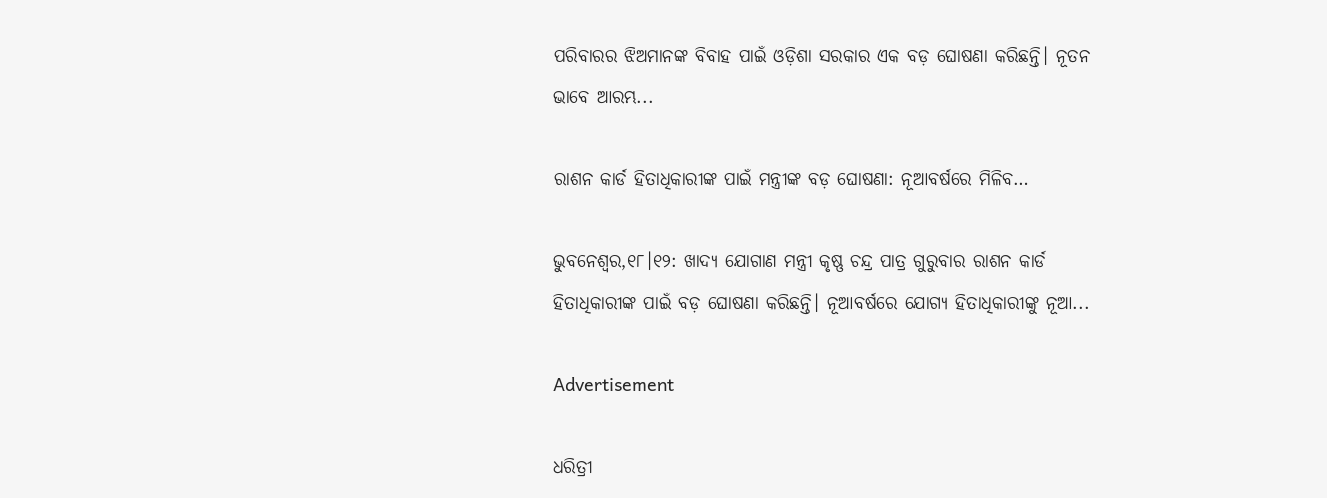ପରିବାରର ଝିଅମାନଙ୍କ ବିବାହ ପାଇଁ ଓଡ଼ିଶା ସରକାର ଏକ ବଡ଼ ଘୋଷଣା କରିଛନ୍ତି। ନୂତନ ଭାବେ ଆରମ୍ଭ...

ରାଶନ କାର୍ଡ ହିତାଧିକାରୀଙ୍କ ପାଇଁ ମନ୍ତ୍ରୀଙ୍କ ବଡ଼ ଘୋଷଣା: ନୂଆବର୍ଷରେ ମିଳିବ…

ଭୁବନେଶ୍ୱର,୧୮।୧୨: ଖାଦ୍ୟ ଯୋଗାଣ ମନ୍ତ୍ରୀ କୃଷ୍ଣ ଚନ୍ଦ୍ର ପାତ୍ର ଗୁରୁବାର ରାଶନ କାର୍ଡ ହିତାଧିକାରୀଙ୍କ ପାଇଁ ବଡ଼ ଘୋଷଣା କରିଛନ୍ତି। ନୂଆବର୍ଷରେ ଯୋଗ୍ୟ ହିତାଧିକାରୀଙ୍କୁ ନୂଆ...

Advertisement

ଧରିତ୍ରୀ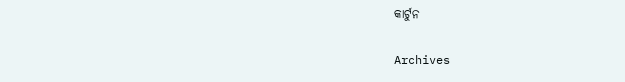କାର୍ଟୁନ

Archives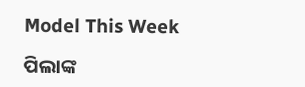Model This Week

ପିଲାଙ୍କ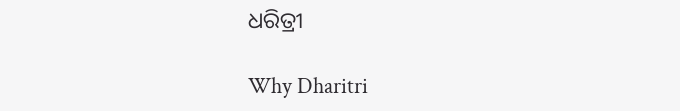ଧରିତ୍ରୀ

Why Dharitri